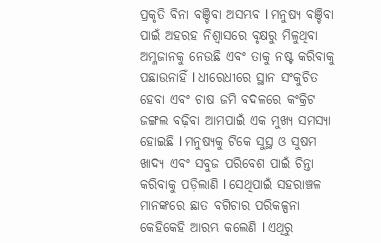ପ୍ରକୃତି ବିନା ବଞ୍ଚିବା ଅସମ୍ଭବ l ମନୁଷ୍ୟ ବଞ୍ଚିବା ପାଇଁ ଅହରହ ନିଶ୍ୱାସରେ ବୃକ୍ଷରୁ ମିଳୁଥିବା ଅମ୍ଳଜାନକୁ ନେଉଛି ଏବଂ ତାକୁ ନଷ୍ଟ କରିବାକୁ ପଛାଉନାହିଁ l ଧୀରେଧୀରେ ସ୍ଥାନ ସଂକୁଚିତ ହେବା ଏବଂ ଚାଷ ଜମି ବଦଳରେ କଂକ୍ରିଟ ଜଙ୍ଗଲ ବଢ଼ିବା ଆମପାଇଁ ଏକ ମୁଖ୍ୟ ସମସ୍ୟା ହୋଇଛି l ମନୁଷ୍ୟକୁ ଟିକେ ସୁସ୍ଥ ଓ ସୁଷମ ଖାଦ୍ୟ ଏବଂ ସବୁଜ ପରିବେଶ ପାଇଁ ଚିନ୍ତା କରିବାକୁ ପଡ଼ିଲାଣି l ସେଥିପାଇଁ ସହରାଞ୍ଚଳ ମାନଙ୍କରେ ଛାତ ବଗିଚାର ପରିକଳ୍ପନା କେହିକେହି ଆରମ୍ଭ କଲେଣି l ଏଥିରୁ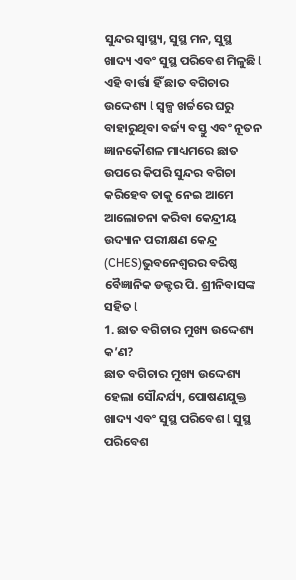ସୁନ୍ଦର ସ୍ୱାସ୍ଥ୍ୟ, ସୁସ୍ଥ ମନ, ସୁସ୍ଥ ଖାଦ୍ୟ ଏବଂ ସୁସ୍ଥ ପରିବେଶ ମିଳୁଛି l ଏହି ବାର୍ତ୍ତା ହିଁ ଛାତ ବଗିଚାର ଉଦ୍ଦେଶ୍ୟ l ସ୍ୱଳ୍ପ ଖର୍ଚ୍ଚରେ ଘରୁ ବାହାରୁଥିବା ବର୍ଜ୍ୟ ବସ୍ତୁ ଏବଂ ନୂତନ ଜ୍ଞାନକୌଶଳ ମାଧ୍ୟମରେ ଛାତ ଉପରେ କିପରି ସୁନ୍ଦର ବଗିଚା କରିହେବ ତାକୁ ନେଇ ଆମେ ଆଲୋଚନା କରିବା କେନ୍ଦ୍ରୀୟ ଉଦ୍ୟାନ ପରୀକ୍ଷଣ କେନ୍ଦ୍ର (CHES)ଭୁବନେଶ୍ୱରର ବରିଷ୍ଠ ବୈଜ୍ଞାନିକ ଡକ୍ଟର ପି. ଶ୍ରୀନିବାସଙ୍କ ସହିତ l
1. ଛାତ ବଗିଚାର ମୁଖ୍ୟ ଉଦ୍ଦେଶ୍ୟ କ’ଣ?
ଛାତ ବଗିଚାର ମୁଖ୍ୟ ଉଦ୍ଦେଶ୍ୟ ହେଲା ସୌନ୍ଦର୍ଯ୍ୟ, ପୋଷଣଯୁକ୍ତ ଖାଦ୍ୟ ଏବଂ ସୁସ୍ଥ ପରିବେଶ l ସୁସ୍ଥ ପରିବେଶ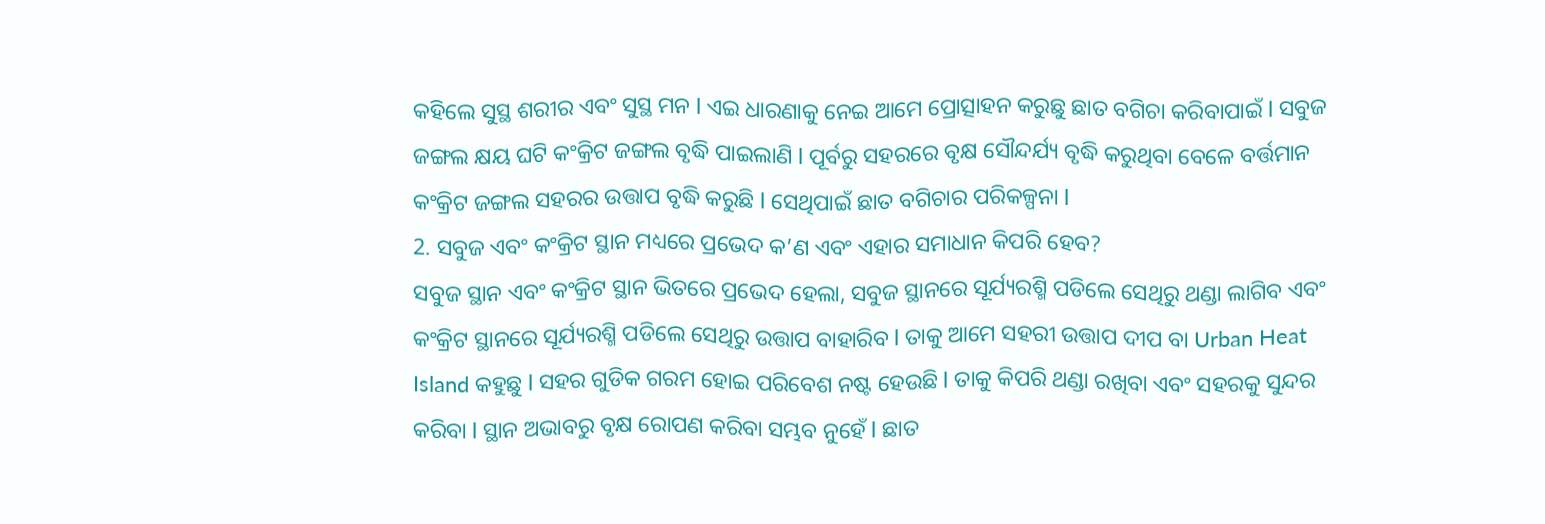କହିଲେ ସୁସ୍ଥ ଶରୀର ଏବଂ ସୁସ୍ଥ ମନ l ଏଇ ଧାରଣାକୁ ନେଇ ଆମେ ପ୍ରୋତ୍ସାହନ କରୁଛୁ ଛାତ ବଗିଚା କରିବାପାଇଁ l ସବୁଜ ଜଙ୍ଗଲ କ୍ଷୟ ଘଟି କଂକ୍ରିଟ ଜଙ୍ଗଲ ବୃଦ୍ଧି ପାଇଲାଣି l ପୂର୍ବରୁ ସହରରେ ବୃକ୍ଷ ସୌନ୍ଦର୍ଯ୍ୟ ବୃଦ୍ଧି କରୁଥିବା ବେଳେ ବର୍ତ୍ତମାନ କଂକ୍ରିଟ ଜଙ୍ଗଲ ସହରର ଉତ୍ତାପ ବୃଦ୍ଧି କରୁଛି l ସେଥିପାଇଁ ଛାତ ବଗିଚାର ପରିକଳ୍ପନା l
2. ସବୁଜ ଏବଂ କଂକ୍ରିଟ ସ୍ଥାନ ମଧ୍ୟରେ ପ୍ରଭେଦ କ’ଣ ଏବଂ ଏହାର ସମାଧାନ କିପରି ହେବ?
ସବୁଜ ସ୍ଥାନ ଏବଂ କଂକ୍ରିଟ ସ୍ଥାନ ଭିତରେ ପ୍ରଭେଦ ହେଲା, ସବୁଜ ସ୍ଥାନରେ ସୂର୍ଯ୍ୟରଶ୍ମି ପଡିଲେ ସେଥିରୁ ଥଣ୍ଡା ଲାଗିବ ଏବଂ କଂକ୍ରିଟ ସ୍ଥାନରେ ସୂର୍ଯ୍ୟରଶ୍ମି ପଡିଲେ ସେଥିରୁ ଉତ୍ତାପ ବାହାରିବ l ତାକୁ ଆମେ ସହରୀ ଉତ୍ତାପ ଦୀପ ବା Urban Heat Island କହୁଛୁ l ସହର ଗୁଡିକ ଗରମ ହୋଇ ପରିବେଶ ନଷ୍ଟ ହେଉଛି l ତାକୁ କିପରି ଥଣ୍ଡା ରଖିବା ଏବଂ ସହରକୁ ସୁନ୍ଦର କରିବା l ସ୍ଥାନ ଅଭାବରୁ ବୃକ୍ଷ ରୋପଣ କରିବା ସମ୍ଭବ ନୁହେଁ l ଛାତ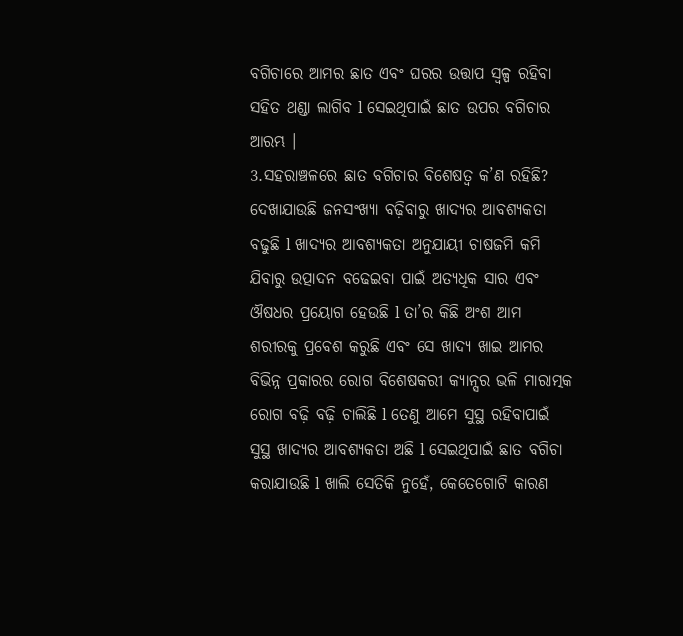ବଗିଚାରେ ଆମର ଛାତ ଏବଂ ଘରର ଉତ୍ତାପ ସ୍ୱଳ୍ପ ରହିବା ସହିତ ଥଣ୍ଡା ଲାଗିବ l ସେଇଥିପାଇଁ ଛାତ ଉପର ବଗିଚାର ଆରମ୍ଭ ।
3.ସହରାଞ୍ଚଳରେ ଛାତ ବଗିଚାର ବିଶେଷତ୍ୱ କ’ଣ ରହିଛି?
ଦେଖାଯାଉଛି ଜନସଂଖ୍ୟା ବଢ଼ିବାରୁ ଖାଦ୍ୟର ଆବଶ୍ୟକତା ବଢୁଛି l ଖାଦ୍ୟର ଆବଶ୍ୟକତା ଅନୁଯାୟୀ ଚାଷଜମି କମି ଯିବାରୁ ଉତ୍ପାଦନ ବଢେଇବା ପାଇଁ ଅତ୍ୟଧିକ ସାର ଏବଂ ଔଷଧର ପ୍ରୟୋଗ ହେଉଛି l ତା’ର କିଛି ଅଂଶ ଆମ ଶରୀରକୁ ପ୍ରବେଶ କରୁଛି ଏବଂ ସେ ଖାଦ୍ୟ ଖାଇ ଆମର ବିଭିନ୍ନ ପ୍ରକାରର ରୋଗ ବିଶେଷକରୀ କ୍ୟାନ୍ସର ଭଳି ମାରାତ୍ମକ ରୋଗ ବଢ଼ି ବଢ଼ି ଚାଲିଛି l ତେଣୁ ଆମେ ସୁସ୍ଥ ରହିବାପାଇଁ ସୁସ୍ଥ ଖାଦ୍ୟର ଆବଶ୍ୟକତା ଅଛି l ସେଇଥିପାଇଁ ଛାତ ବଗିଚା କରାଯାଉଛି l ଖାଲି ସେତିକି ନୁହେଁ, କେତେଗୋଟି କାରଣ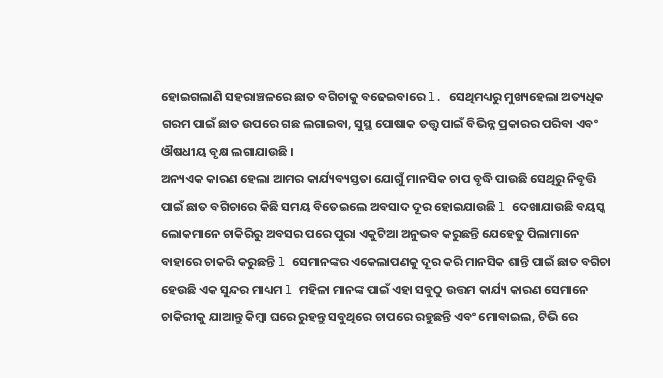ହୋଇଗଲାଣି ସହରାଞ୍ଚଳରେ ଛାତ ବଗିଚାକୁ ବଢେଇବାରେ l. ସେଥିମଧ୍ୟରୁ ମୁଖ୍ୟହେଲା ଅତ୍ୟଧିକ ଗରମ ପାଇଁ ଛାତ ଉପରେ ଗଛ ଲଗାଇବା, ସୁସ୍ଥ ପୋଷାକ ତତ୍ତ୍ୱ ପାଇଁ ବିଭିନ୍ନ ପ୍ରକାରର ପରିବା ଏବଂ ଔଷଧୀୟ ବୃକ୍ଷ ଲଗାଯାଉଛି ।
ଅନ୍ୟଏକ କାରଣ ହେଲା ଆମର କାର୍ଯ୍ୟବ୍ୟସ୍ତତା ଯୋଗୁଁ ମାନସିକ ଚାପ ବୃଦ୍ଧି ପାଉଛି ସେଥିରୁ ନିବୃତ୍ତି ପାଇଁ ଛାତ ବଗିଚାରେ କିଛି ସମୟ ବିତେଇଲେ ଅବସାଦ ଦୂର ହୋଇଯାଉଛି l ଦେଖାଯାଉଛି ବୟସ୍କ ଲୋକମାନେ ଚାକିରିରୁ ଅବସର ପରେ ପୁରା ଏକୁଟିଆ ଅନୁଭବ କରୁଛନ୍ତି ଯେହେତୁ ପିଲାମାନେ ବାହାରେ ଚାକରି କରୁଛନ୍ତି l ସେମାନଙ୍କର ଏକେଲାପଣକୁ ଦୂର କରି ମାନସିକ ଶାନ୍ତି ପାଇଁ ଛାତ ବଗିଚା ହେଉଛି ଏକ ସୁନ୍ଦର ମାଧ୍ୟମ l ମହିଳା ମାନଙ୍କ ପାଇଁ ଏହା ସବୁଠୁ ଉତ୍ତମ କାର୍ଯ୍ୟ କାରଣ ସେମାନେ ଚାକିରୀକୁ ଯାଆନ୍ତୁ କିମ୍ୱା ଘରେ ରୁହନ୍ତୁ ସବୁଥିରେ ଚାପରେ ରହୁଛନ୍ତି ଏବଂ ମୋବାଇଲ, ଟିଭି ରେ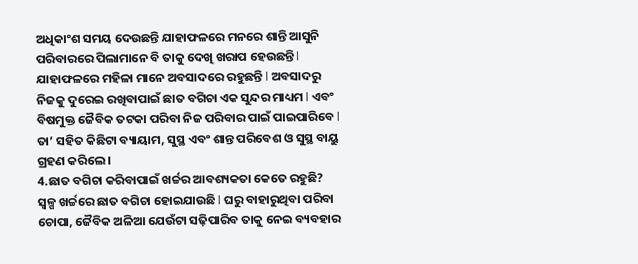ଅଧିକାଂଶ ସମୟ ଦେଉଛନ୍ତି ଯାହାଫଳରେ ମନରେ ଶାନ୍ତି ଆସୁନି ପରିବାରରେ ପିଲାମାନେ ବି ତାକୁ ଦେଖି ଖରାପ ହେଉଛନ୍ତି l ଯାହାଫଳରେ ମହିଳା ମାନେ ଅବସାଦରେ ରହୁଛନ୍ତି l ଅବସାଦରୁ ନିଜକୁ ଦୁରେଇ ରଖିବାପାଇଁ ଛାତ ବଗିଚା ଏକ ସୁନ୍ଦର ମାଧ୍ୟମ l ଏବଂ ବିଷମୁକ୍ତ ଜୈବିକ ତଟକା ପରିବା ନିଜ ପରିବାର ପାଇଁ ପାଇପାରିବେ l ତା’ ସହିତ କିଛିଟା ବ୍ୟାୟାମ, ସୁସ୍ଥ ଏବଂ ଶାନ୍ତ ପରିବେଶ ଓ ସୁସ୍ଥ ବାୟୁ ଗ୍ରହଣ କରିଲେ ।
4.ଛାତ ବଗିଚା କରିବାପାଇଁ ଖର୍ଚ୍ଚର ଆବଶ୍ୟକତା କେତେ ରହୁଛି?
ସ୍ୱଳ୍ପ ଖର୍ଚ୍ଚରେ ଛାତ ବଗିଚା ହୋଇଯାଉଛି l ଘରୁ ବାହାରୁଥିବା ପରିବା ଚୋପା, ଜୈବିକ ଅଳିଆ ଯେଉଁଟା ସଢ଼ିପାରିବ ତାକୁ ନେଇ ବ୍ୟବହାର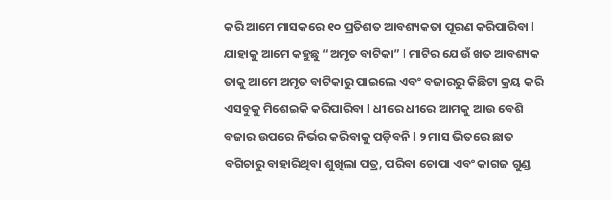କରି ଆମେ ମାସକରେ ୧୦ ପ୍ରତିଶତ ଆବଶ୍ୟକତା ପୂରଣ କରିପାରିବା l ଯାହାକୁ ଆମେ କହୁଛୁ “ଅମୃତ ବାଟିକା” l ମାଟିର ଯେଉଁ ଖତ ଆବଶ୍ୟକ ତାକୁ ଆମେ ଅମୃତ ବାଟିକାରୁ ପାଇଲେ ଏବଂ ବଜାରରୁ କିଛିଟା କ୍ରୟ କରି ଏସବୁକୁ ମିଶେଇକି କରିପାରିବା l ଧୀରେ ଧୀରେ ଆମକୁ ଆଉ ବେଶି ବଜାର ଉପରେ ନିର୍ଭର କରିବାକୁ ପଡ଼ିବନି l ୨ ମାସ ଭିତରେ ଛାତ ବଗିଚାରୁ ବାହାରିଥିବା ଶୁଖିଲା ପତ୍ର, ପରିବା ଚୋପା ଏବଂ କାଗଜ ଗୁଣ୍ଡ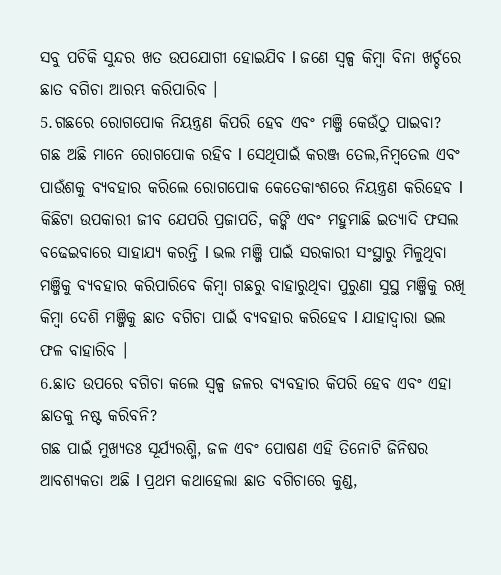ସବୁ ପଚିକି ସୁନ୍ଦର ଖତ ଉପଯୋଗୀ ହୋଇଯିବ l ଜଣେ ସ୍ୱଳ୍ପ କିମ୍ବା ବିନା ଖର୍ଚ୍ଚରେ ଛାତ ବଗିଚା ଆରମ୍ଭ କରିପାରିବ ।
5.ଗଛରେ ରୋଗପୋକ ନିୟନ୍ତ୍ରଣ କିପରି ହେବ ଏବଂ ମଞ୍ଜି କେଉଁଠୁ ପାଇବା?
ଗଛ ଅଛି ମାନେ ରୋଗପୋକ ରହିବ l ସେଥିପାଇଁ କରଞ୍ଜ ତେଲ,ନିମ୍ବତେଲ ଏବଂ ପାଉଁଶକୁ ବ୍ୟବହାର କରିଲେ ରୋଗପୋକ କେତେକାଂଶରେ ନିୟନ୍ତ୍ରଣ କରିହେବ l କିଛିଟା ଉପକାରୀ ଜୀବ ଯେପରି ପ୍ରଜାପତି, କଙ୍କି ଏବଂ ମହୁମାଛି ଇତ୍ୟାଦି ଫସଲ ବଢେଇବାରେ ସାହାଯ୍ୟ କରନ୍ତି l ଭଲ ମଞ୍ଜି ପାଇଁ ସରକାରୀ ସଂସ୍ଥାରୁ ମିଳୁଥିବା ମଞ୍ଜିକୁ ବ୍ୟବହାର କରିପାରିବେ କିମ୍ବା ଗଛରୁ ବାହାରୁଥିବା ପୁରୁଣା ସୁସ୍ଥ ମଞ୍ଜିକୁ ରଖି କିମ୍ବା ଦେଶି ମଞ୍ଜିକୁ ଛାତ ବଗିଚା ପାଇଁ ବ୍ୟବହାର କରିହେବ l ଯାହାଦ୍ୱାରା ଭଲ ଫଳ ବାହାରିବ ।
6.ଛାତ ଉପରେ ବଗିଚା କଲେ ସ୍ୱଳ୍ପ ଜଳର ବ୍ୟବହାର କିପରି ହେବ ଏବଂ ଏହା ଛାତକୁ ନଷ୍ଟ କରିବନି?
ଗଛ ପାଇଁ ମୁଖ୍ୟତଃ ସୂର୍ଯ୍ୟରଶ୍ମି, ଜଳ ଏବଂ ପୋଷଣ ଏହି ତିନୋଟି ଜିନିଷର ଆବଶ୍ୟକତା ଅଛି l ପ୍ରଥମ କଥାହେଲା ଛାତ ବଗିଚାରେ କୁଣ୍ଡ,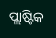ପ୍ଲାଷ୍ଟିକ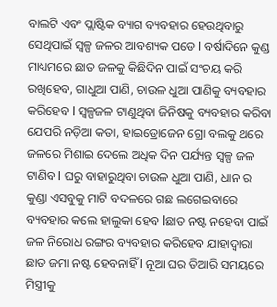ବାଲଟି ଏବଂ ପ୍ଲାଷ୍ଟିକ ବ୍ୟାଗ ବ୍ୟବହାର ହେଉଥିବାରୁ ସେଥିପାଇଁ ସ୍ୱଳ୍ପ ଜଳର ଆବଶ୍ୟକ ପଡେ l ବର୍ଷାଦିନେ କୁଣ୍ଡ ମାଧ୍ୟମରେ ଛାତ ଜଳକୁ କିଛିଦିନ ପାଇଁ ସଂଚୟ କରି ରଖିହେବ, ଗାଧୁଆ ପାଣି, ଚାଉଳ ଧୁଆ ପାଣିକୁ ବ୍ୟବହାର କରିହେବ l ସ୍ୱଳ୍ପଜଳ ଟାଣୁଥିବା ଜିନିଷକୁ ବ୍ୟବହାର କରିବା ଯେପରି ନଡ଼ିଆ କତା, ହାଇଡ୍ରୋଜେନ ଗ୍ରୋ ବଲକୁ ଥରେ ଜଳରେ ମିଶାଇ ଦେଲେ ଅଧିକ ଦିନ ପର୍ଯ୍ୟନ୍ତ ସ୍ୱଳ୍ପ ଜଳ ଟାଣିବ l ଘରୁ ବାହାରୁଥିବା ଚାଉଳ ଧୁଆ ପାଣି, ଧାନ ର କୁଣ୍ଡା ଏସବୁକୁ ମାଟି ବଦଳରେ ଗଛ ଲଗେଇବାରେ ବ୍ୟବହାର କଲେ ହାଲୁକା ହେବ lଛାତ ନଷ୍ଟ ନହେବା ପାଇଁ ଜଳ ନିରୋଧ ରଙ୍ଗର ବ୍ୟବହାର କରିହେବ ଯାହାଦ୍ୱାରା ଛାତ ଜମା ନଷ୍ଟ ହେବନାହିଁ l ନୂଆ ଘର ତିଆରି ସମୟରେ ମିସ୍ତ୍ରୀକୁ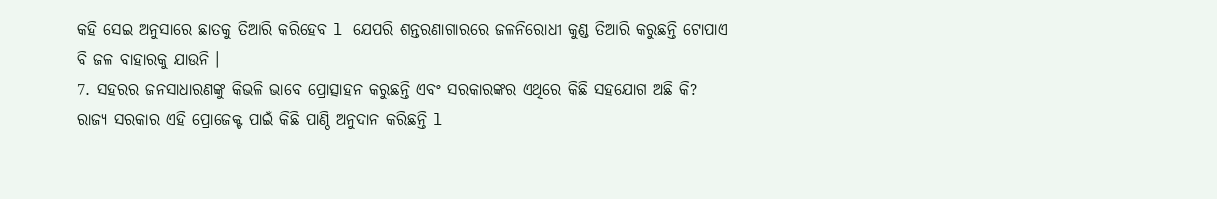କହି ସେଇ ଅନୁସାରେ ଛାତକୁ ତିଆରି କରିହେବ l ଯେପରି ଶନ୍ତରଣାଗାରରେ ଜଳନିରୋଧୀ କୁଣ୍ଡ ତିଆରି କରୁଛନ୍ତି ଟୋପାଏ ବି ଜଳ ବାହାରକୁ ଯାଉନି ।
7. ସହରର ଜନସାଧାରଣଙ୍କୁ କିଭଳି ଭାବେ ପ୍ରୋତ୍ସାହନ କରୁଛନ୍ତି ଏବଂ ସରକାରଙ୍କର ଏଥିରେ କିଛି ସହଯୋଗ ଅଛି କି?
ରାଜ୍ୟ ସରକାର ଏହି ପ୍ରୋଜେକ୍ଟ ପାଇଁ କିଛି ପାଣ୍ଠି ଅନୁଦାନ କରିଛନ୍ତି l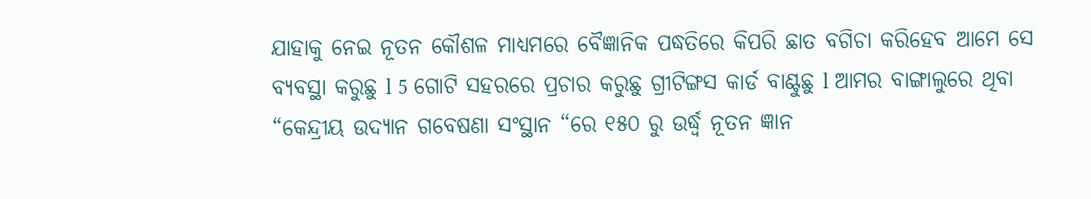ଯାହାକୁ ନେଇ ନୂତନ କୌଶଳ ମାଧ୍ୟମରେ ବୈଜ୍ଞାନିକ ପଦ୍ଧତିରେ କିପରି ଛାତ ବଗିଚା କରିହେବ ଆମେ ସେ ବ୍ୟବସ୍ଥା କରୁଛୁ l 5 ଗୋଟି ସହରରେ ପ୍ରଚାର କରୁଛୁ ଗ୍ରୀଟିଙ୍ଗସ କାର୍ଡ ବାଣ୍ଟୁଛୁ l ଆମର ବାଙ୍ଗାଲୁରେ ଥିବା “କେନ୍ଦ୍ରୀୟ ଉଦ୍ୟାନ ଗବେଷଣା ସଂସ୍ଥାନ “ରେ ୧୫୦ ରୁ ଉର୍ଦ୍ଧ୍ୱ ନୂତନ ଜ୍ଞାନ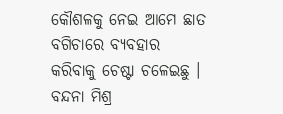କୌଶଳକୁ ନେଇ ଆମେ ଛାତ ବଗିଚାରେ ବ୍ୟବହାର କରିବାକୁ ଚେଷ୍ଟା ଚଳେଇଛୁ ।
ବନ୍ଦନା ମିଶ୍ର